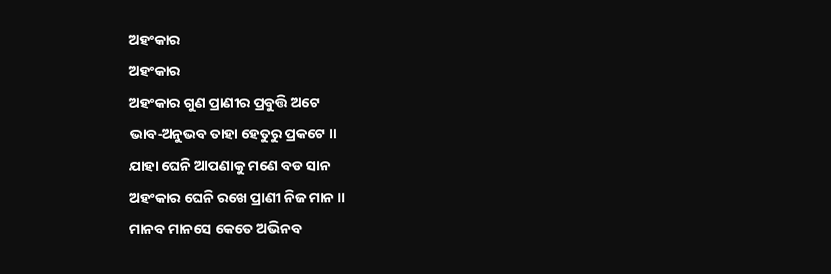ଅହଂକାର
ଅହଂକାର
ଅହଂକାର ଗୁଣ ପ୍ରାଣୀର ପ୍ରବୁତ୍ତି ଅଟେ
ଭାବ‐ଅନୁଭବ ତାହା ହେତୁରୁ ପ୍ରକଟେ ॥
ଯାହା ଘେନି ଆପଣାକୁ ମଣେ ବଡ ସାନ
ଅହଂକାର ଘେନି ରଖେ ପ୍ରାଣୀ ନିଜ ମାନ ॥
ମାନବ ମାନସେ କେତେ ଅଭିନବ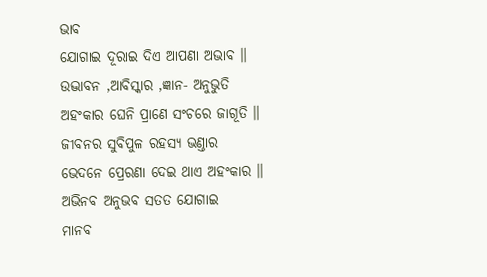ଭାବ
ଯୋଗାଇ ଦୂରାଇ ଦିଏ ଆପଣା ଅଭାବ ॥
ଉଦ୍ଭାବନ ,ଆବିସ୍କାର ,ଜ୍ଞାନ‐ ଅନୁଭୁତି
ଅହଂକାର ଘେନି ପ୍ରାଣେ ସଂଚରେ ଜାଗୂତି ॥
ଜୀବନର ସୁବିପୁଳ ରହସ୍ଯ ଭଣ୍ତାର
ଭେଦନେ ପ୍ରେରଣା ଦେଇ ଥାଏ ଅହଂକାର ॥
ଅଭିନବ ଅନୁଭବ ସତତ ଯୋଗାଇ
ମାନବ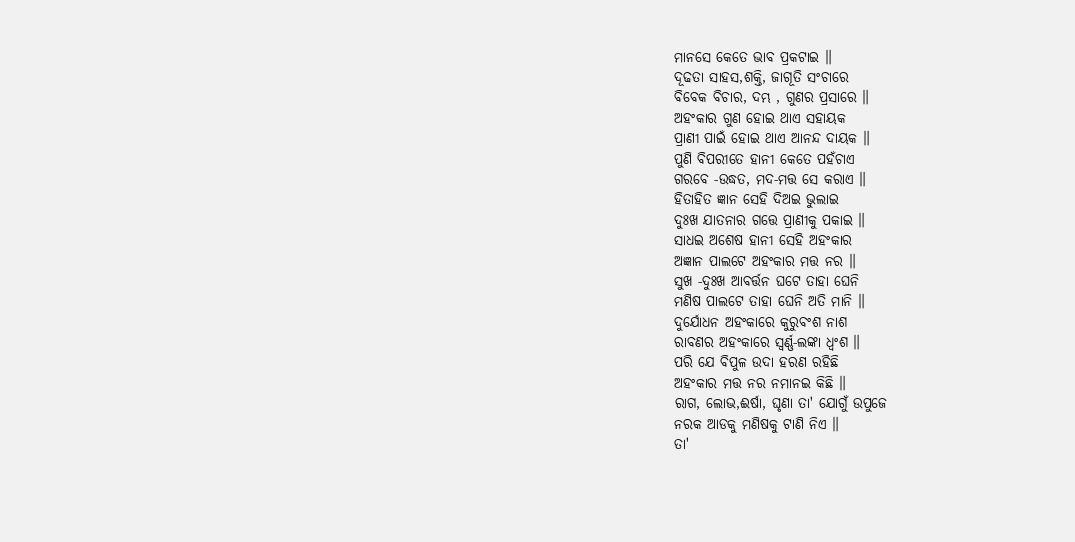ମାନସେ କେତେ ଭାବ ପ୍ରକଟାଇ ॥
ଦୂଢତା ସାହସ,ଶକ୍ତି, ଜାଗୂତି ସଂଚାରେ
ବିବେକ ବିଚାର, ଦମ୍ଭ , ଗୁଣର ପ୍ରସାରେ ॥
ଅହଂକାର ଗୁଣ ହୋଇ ଥାଏ ସହାୟକ
ପ୍ରାଣୀ ପାଇଁ ହୋଇ ଥାଏ ଆନନ୍ଦ ଦାୟକ ॥
ପୁଣି ବିପରୀତେ ହାନୀ କେତେ ପହଁଚାଏ
ଗରବେ ‐ଉଦ୍ଧତ, ମଦ‐ମତ୍ତ ସେ କରାଏ ॥
ହିତାହିତ ଜ୍ଞାନ ସେହି ଦିଅଇ ଭୁଲାଇ
ଦୁଃଖ ଯାତନାର ଗତ୍ତେ ପ୍ରାଣୀକୁ ପକାଇ ॥
ସାଧଇ ଅଶେଷ ହାନୀ ସେହି ଅହଂକାର
ଅଜ୍ଞାନ ପାଲଟେ ଅହଂକାର ମତ୍ତ ନର ॥
ସୁଖ ‐ଦୁଃଖ ଆବର୍ତ୍ତନ ଘଟେ ତାହା ଘେନି
ମଣିଷ ପାଲଟେ ତାହା ଘେନି ଅତି ମାନି ॥
ଦୁର୍ଯୋଧନ ଅହଂକାରେ କୁରୁବଂଶ ନାଶ
ରାବଣର ଅହଂକାରେ ସ୍ବର୍ଣ୍ଣ‐ଲଙ୍କା ଧ୍ବଂଶ ॥
ପରି ଯେ ବିପୁଳ ଉଦା ହରଣ ରହିଛି
ଅହଂକାର ମତ୍ତ ନର ନମାନଇ କିଛି ॥
ରାଗ, ଲୋଭ,ଈର୍ଷା, ଘୃଣା ତା' ଯୋଗୁଁ ଉପୁଜେ
ନରକ ଆଡକୁ ମଣିଷକୁ ଟାଣି ନିଏ ॥
ତା'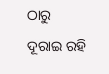ଠାରୁ ଦୂରାଇ ରହି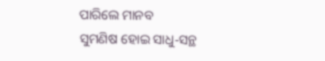ପାରିଲେ ମାନବ
ସୁମଣିଷ ହୋଇ ସାଧୁ‐ସନ୍ଥ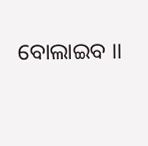ବୋଲାଇବ ।।